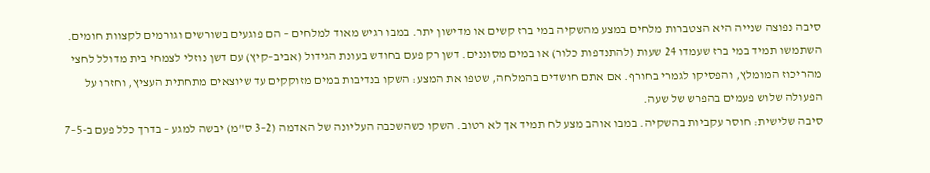סיבה נפוצה שנייה היא הצטברות מלחים במצע מהשקיה במי ברז קשים או מדישון יתר. במבו רגיש מאוד למלחים – הם פוגעים בשורשים וגורמים לקצוות חומים. השתמשו תמיד במי ברז שעמדו 24 שעות (להתנדפות כלור) או במים מסוננים. דשן רק פעם בחודש בעונת הגידול (אביב–קיץ) עם דשן נוזלי לצמחי בית מדולל לחצי מהריכוז המומלץ, והפסיקו לגמרי בחורף. אם אתם חושדים בהמלחה, שטפו את המצע: השקו בנדיבות במים מזוקקים עד שיוצאים מתחתית העציץ, וחזרו על הפעולה שלוש פעמים בהפרש של שעה.
סיבה שלישית: חוסר עקביות בהשקיה. במבו אוהב מצע לח תמיד אך לא רטוב. השקו כשהשכבה העליונה של האדמה (2–3 ס"מ) יבשה למגע – בדרך כלל פעם ב-5–7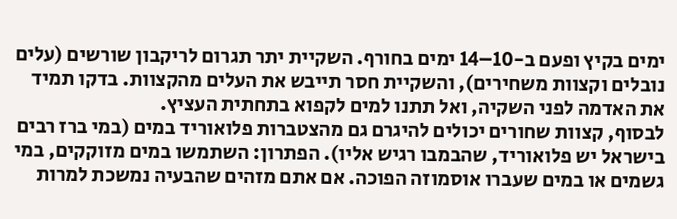ימים בקיץ ופעם ב-10–14 ימים בחורף. השקיית יתר תגרום לריקבון שורשים (עלים נובלים וקצוות משחירים), והשקיית חסר תייבש את העלים מהקצוות. בדקו תמיד את האדמה לפני השקיה, ואל תתנו למים לקפוא בתחתית העציץ.
לבסוף, קצוות שחורים יכולים להיגרם גם מהצטברות פלואוריד במים (במי ברז רבים בישראל יש פלואוריד, שהבמבו רגיש אליו). הפתרון: השתמשו במים מזוקקים, במי גשמים או במים שעברו אוסמוזה הפוכה. אם אתם מזהים שהבעיה נמשכת למרות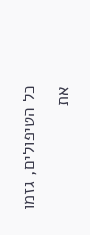כל הטיפולים, גזמו את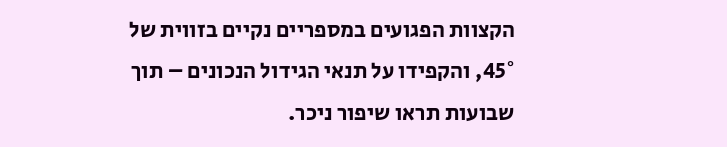הקצוות הפגועים במספריים נקיים בזווית של 45°, והקפידו על תנאי הגידול הנכונים – תוך שבועות תראו שיפור ניכר.